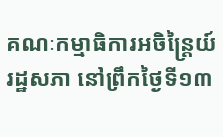គណៈកម្មាធិការអចិន្ត្រៃយ៍រដ្ឋសភា នៅព្រឹកថ្ងៃទី១៣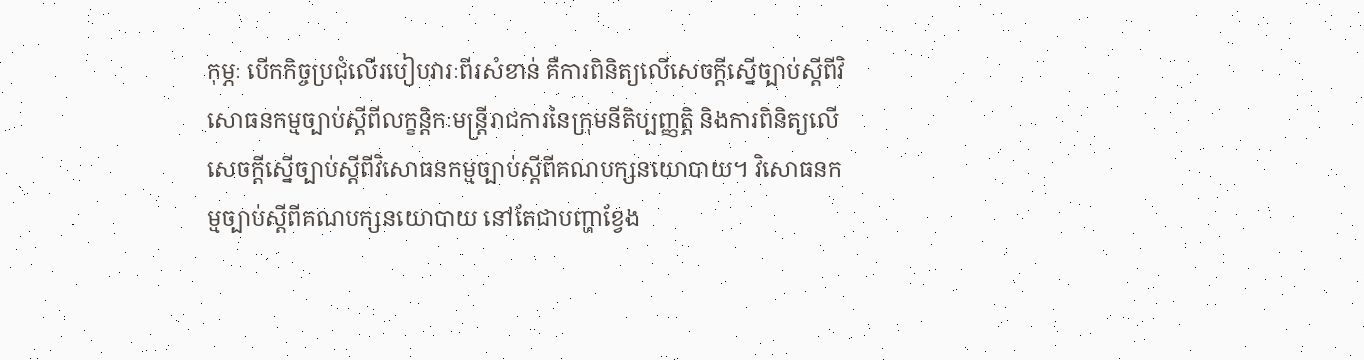កុម្ភៈ បើកកិច្ចប្រជុំលើរបៀបវារៈពីរសំខាន់ គឺការពិនិត្យលើសេចក្តីស្នើច្បាប់ស្ដីពីវិសោធនកម្មច្បាប់ស្ដីពីលក្ខន្តិកៈមន្ត្រីរាជការនៃក្រុមនីតិប្បញ្ញត្តិ និងការពិនិត្យលើសេចក្តីស្នើច្បាប់ស្ដីពីវិសោធនកម្មច្បាប់ស្ដីពីគណបក្សនយោបាយ។ វិសោធនកម្មច្បាប់ស្ដីពីគណបក្សនយោបាយ នៅតែជាបញ្ហាខ្វែង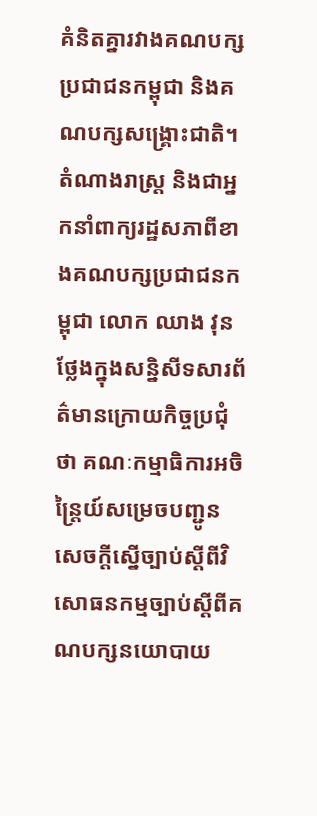គំនិតគ្នារវាងគណបក្សប្រជាជនកម្ពុជា និងគណបក្សសង្គ្រោះជាតិ។
តំណាងរាស្ត្រ និងជាអ្នកនាំពាក្យរដ្ឋសភាពីខាងគណបក្សប្រជាជនកម្ពុជា លោក ឈាង វុន ថ្លែងក្នុងសន្និសីទសារព័ត៌មានក្រោយកិច្ចប្រជុំថា គណៈកម្មាធិការអចិន្ត្រៃយ៍សម្រេចបញ្ជូនសេចក្តីស្នើច្បាប់ស្ដីពីវិសោធនកម្មច្បាប់ស្ដីពីគណបក្សនយោបាយ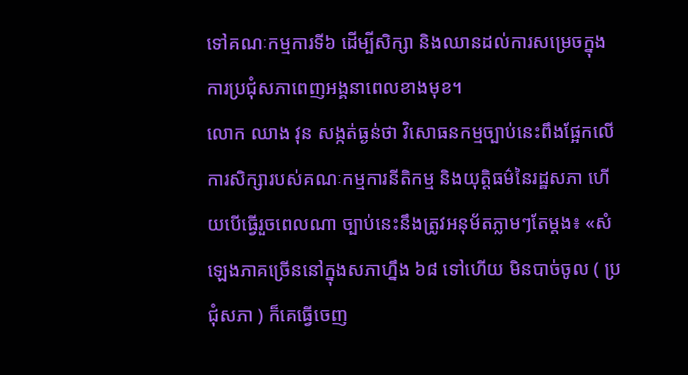ទៅគណៈកម្មការទី៦ ដើម្បីសិក្សា និងឈានដល់ការសម្រេចក្នុងការប្រជុំសភាពេញអង្គនាពេលខាងមុខ។
លោក ឈាង វុន សង្កត់ធ្ងន់ថា វិសោធនកម្មច្បាប់នេះពឹងផ្អែកលើការសិក្សារបស់គណៈកម្មការនីតិកម្ម និងយុត្តិធម៌នៃរដ្ឋសភា ហើយបើធ្វើរួចពេលណា ច្បាប់នេះនឹងត្រូវអនុម័តភ្លាមៗតែម្តង៖ «សំឡេងភាគច្រើននៅក្នុងសភាហ្នឹង ៦៨ ទៅហើយ មិនបាច់ចូល ( ប្រជុំសភា ) ក៏គេធ្វើចេញ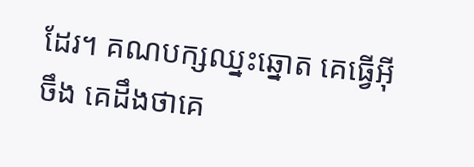ដែរ។ គណបក្សឈ្នះឆ្នោត គេធ្វើអ៊ីចឹង គេដឹងថាគេ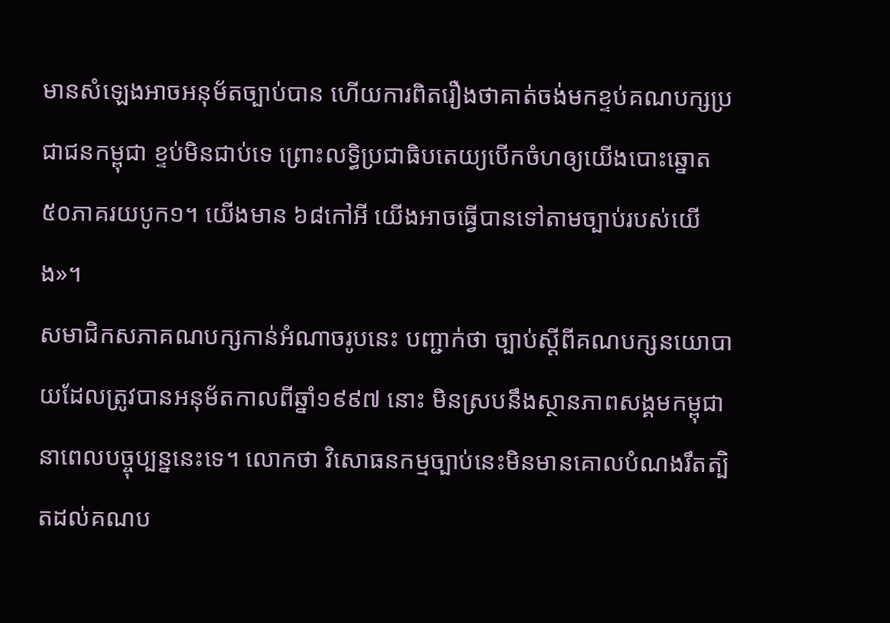មានសំឡេងអាចអនុម័តច្បាប់បាន ហើយការពិតរឿងថាគាត់ចង់មកខ្ទប់គណបក្សប្រជាជនកម្ពុជា ខ្ទប់មិនជាប់ទេ ព្រោះលទ្ធិប្រជាធិបតេយ្យបើកចំហឲ្យយើងបោះឆ្នោត ៥០ភាគរយបូក១។ យើងមាន ៦៨កៅអី យើងអាចធ្វើបានទៅតាមច្បាប់របស់យើង»។
សមាជិកសភាគណបក្សកាន់អំណាចរូបនេះ បញ្ជាក់ថា ច្បាប់ស្ដីពីគណបក្សនយោបាយដែលត្រូវបានអនុម័តកាលពីឆ្នាំ១៩៩៧ នោះ មិនស្របនឹងស្ថានភាពសង្គមកម្ពុជា នាពេលបច្ចុប្បន្ននេះទេ។ លោកថា វិសោធនកម្មច្បាប់នេះមិនមានគោលបំណងរឹតត្បិតដល់គណប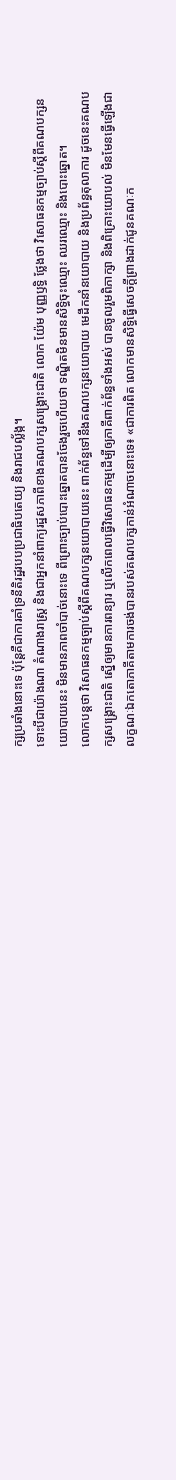ក្សប្រឆាំងនោះទេ ប៉ុន្តែគឺជាការគាំទ្រនីតិរដ្ឋរបបប្រជាធិបតេយ្យ និងរាជបល្ល័ង្ក។
ទោះបីជាយ៉ាងណា តំណាងរាស្ត្រ និងជាអ្នកនាំពាក្យរដ្ឋសភាពីខាងគណបក្សសង្គ្រោះជាតិ លោក យ៉ែម បុញ្ញឫទ្ធិ ថ្លែងថា វិសោធនកម្មច្បាប់ស្ដីពីគណបក្សនយោបាយនេះ មិនមានភាពចាំបាច់នោះទេ ពីព្រោះច្បាប់បោះឆ្នោតបានចែងរួចហើយថា ទណ្ឌិតមិនមានសិទ្ធិចុះឈ្មោះ ឈរឈ្មោះ និងបោះឆ្នោត។
លោកបន្តថា វិសោធនកម្មច្បាប់ស្ដីពីគណបក្សនយោបាយនេះ ពាក់ព័ន្ធទៅនឹងគណបក្សនយោបាយ មេដឹកនាំនយោបាយ និងប្រព័ន្ធតុលាការ ដូចនេះគណបក្សសង្គ្រោះជាតិ ស្នើឲ្យមានការពន្យារ ឬលើកពេលធ្វើវិសោធនកម្មដើម្បីឲ្យភាគីពាក់ព័ន្ធទាំងអស់ បានចូលរួមពិភាក្សា និងពិគ្រោះយោបល់ មិនមែនធ្វើឡើងជាលក្ខណៈឯកតោភាគីតាមការចង់បានរបស់គណបក្សកាន់អំណាចនោះទេ៖ «ជាការពិត លោកមានសិទ្ធិធ្វើសេចក្តីព្រាងដាក់ជូនគណៈក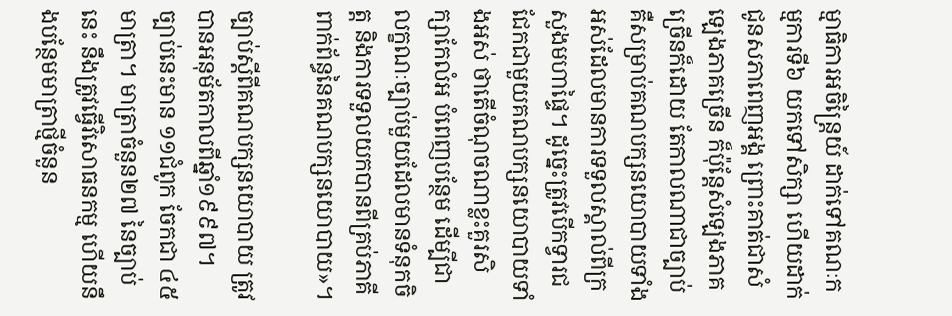ម្មាធិការអចិន្ត្រៃយ៍ ដាក់ទៅគណៈកម្មការទី៦ យកទៅសិក្សា ហើយដាក់ជូនសភាពេញអង្គ ព្រោះគាត់ជាសំឡេងភាគច្រើន ក៏ប៉ុន្តែសំឡេងភាគច្រើនក៏ដោយ តែកាលណាជាច្បាប់ គឺសម្រាប់គណបក្សនយោបាយទាំងអស់ដែលមានការទទួលស្គាល់ពីក្រសួងមហាផ្ទៃ។ ដូច្នេះត្រូវបើកទ្វារជជែកជាមួយគណបក្សនយោបាយទាំងអស់ ថាតើចំណុចណាខ្លះគួរសិក្សាកែលំអ បំពេញបន្ថែម ដើម្បីជាលក្ខណៈច្បាប់មួយដែលមានទំនុកចិត្ត និងការទទួលយកបានពីគ្រប់ភាគីពាក់ព័ន្ធនៃគណបក្សនយោបាយ»។

ច្បាប់ស្ដីពីគណបក្សនយោបាយ ត្រូវបានអនុម័តកាលពីឆ្នាំ១៩៩៧។ ច្បាប់នេះមាន ១១ជំពូក ចែកជា ៤៥មាត្រា។ មាត្រាចំនួន២៧ នៃច្បាប់នេះ នឹងត្រូវធ្វើវិសោធនកម្ម ហើយនឹងបន្ថែមមាត្រាថ្មីចំនួន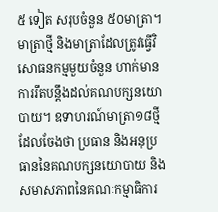៥ ទៀត សរុបចំនួន ៥០មាត្រា។
មាត្រាថ្មី និងមាត្រាដែលត្រូវធ្វើវិសោធនកម្មមួយចំនួន ហាក់មានការរឹតបន្តឹងដល់គណបក្សនយោបាយ។ ឧទាហរណ៍មាត្រា១៨ថ្មី ដែលចែងថា ប្រធាន និងអនុប្រធាននៃគណបក្សនយោបាយ និងសមាសភាពនៃគណៈកម្មាធិការ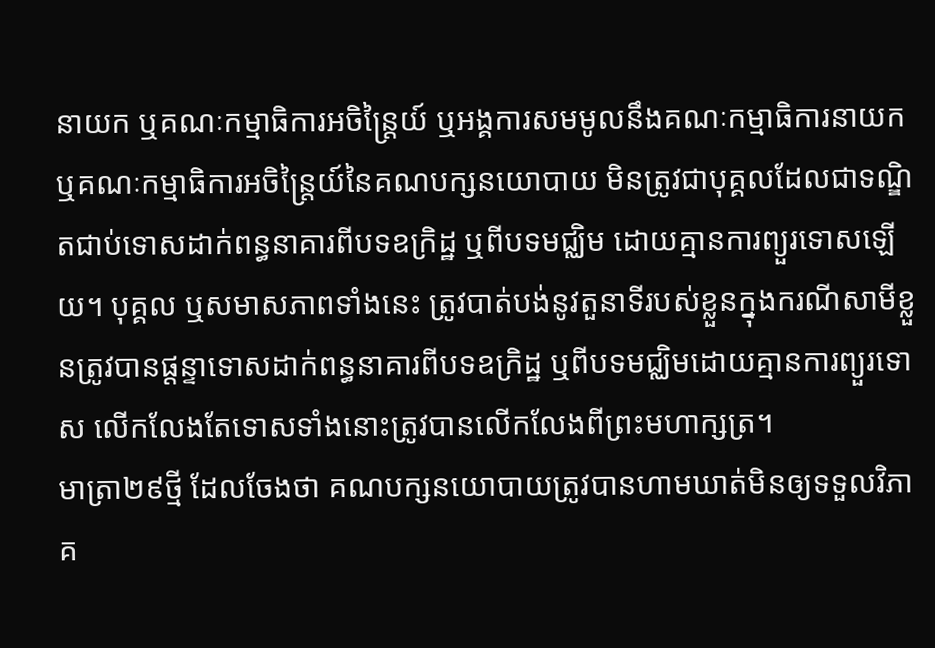នាយក ឬគណៈកម្មាធិការអចិន្ត្រៃយ៍ ឬអង្គការសមមូលនឹងគណៈកម្មាធិការនាយក ឬគណៈកម្មាធិការអចិន្ត្រៃយ៍នៃគណបក្សនយោបាយ មិនត្រូវជាបុគ្គលដែលជាទណ្ឌិតជាប់ទោសដាក់ពន្ធនាគារពីបទឧក្រិដ្ឋ ឬពីបទមជ្ឈិម ដោយគ្មានការព្យួរទោសឡើយ។ បុគ្គល ឬសមាសភាពទាំងនេះ ត្រូវបាត់បង់នូវតួនាទីរបស់ខ្លួនក្នុងករណីសាមីខ្លួនត្រូវបានផ្ដន្ទាទោសដាក់ពន្ធនាគារពីបទឧក្រិដ្ឋ ឬពីបទមជ្ឈិមដោយគ្មានការព្យួរទោស លើកលែងតែទោសទាំងនោះត្រូវបានលើកលែងពីព្រះមហាក្សត្រ។
មាត្រា២៩ថ្មី ដែលចែងថា គណបក្សនយោបាយត្រូវបានហាមឃាត់មិនឲ្យទទួលវិភាគ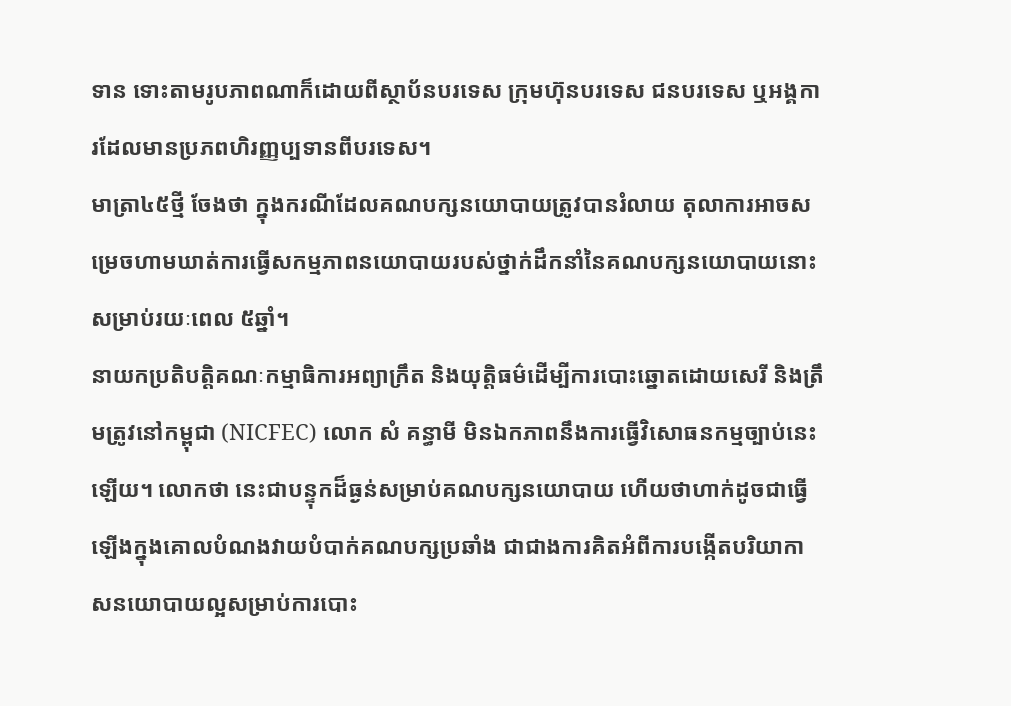ទាន ទោះតាមរូបភាពណាក៏ដោយពីស្ថាប័នបរទេស ក្រុមហ៊ុនបរទេស ជនបរទេស ឬអង្គការដែលមានប្រភពហិរញ្ញប្បទានពីបរទេស។
មាត្រា៤៥ថ្មី ចែងថា ក្នុងករណីដែលគណបក្សនយោបាយត្រូវបានរំលាយ តុលាការអាចសម្រេចហាមឃាត់ការធ្វើសកម្មភាពនយោបាយរបស់ថ្នាក់ដឹកនាំនៃគណបក្សនយោបាយនោះសម្រាប់រយៈពេល ៥ឆ្នាំ។
នាយកប្រតិបត្តិគណៈកម្មាធិការអព្យាក្រឹត និងយុត្តិធម៌ដើម្បីការបោះឆ្នោតដោយសេរី និងត្រឹមត្រូវនៅកម្ពុជា (NICFEC) លោក សំ គន្ធាមី មិនឯកភាពនឹងការធ្វើវិសោធនកម្មច្បាប់នេះឡើយ។ លោកថា នេះជាបន្ទុកដ៏ធ្ងន់សម្រាប់គណបក្សនយោបាយ ហើយថាហាក់ដូចជាធ្វើឡើងក្នុងគោលបំណងវាយបំបាក់គណបក្សប្រឆាំង ជាជាងការគិតអំពីការបង្កើតបរិយាកាសនយោបាយល្អសម្រាប់ការបោះ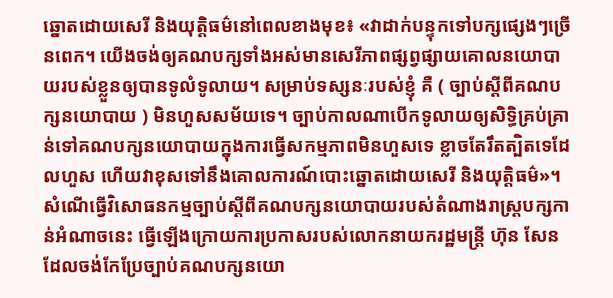ឆ្នោតដោយសេរី និងយុត្តិធម៌នៅពេលខាងមុខ៖ «វាដាក់បន្ទុកទៅបក្សផ្សេងៗច្រើនពេក។ យើងចង់ឲ្យគណបក្សទាំងអស់មានសេរីភាពផ្សព្វផ្សាយគោលនយោបាយរបស់ខ្លួនឲ្យបានទូលំទូលាយ។ សម្រាប់ទស្សនៈរបស់ខ្ញុំ គឺ ( ច្បាប់ស្ដីពីគណបក្សនយោបាយ ) មិនហួសសម័យទេ។ ច្បាប់កាលណាបើកទូលាយឲ្យសិទ្ធិគ្រប់គ្រាន់ទៅគណបក្សនយោបាយក្នុងការធ្វើសកម្មភាពមិនហួសទេ ខ្លាចតែរឹតត្បិតទេដែលហួស ហើយវាខុសទៅនឹងគោលការណ៍បោះឆ្នោតដោយសេរី និងយុត្តិធម៌»។
សំណើធ្វើវិសោធនកម្មច្បាប់ស្ដីពីគណបក្សនយោបាយរបស់តំណាងរាស្ត្របក្សកាន់អំណាចនេះ ធ្វើឡើងក្រោយការប្រកាសរបស់លោកនាយករដ្ឋមន្ត្រី ហ៊ុន សែន ដែលចង់កែប្រែច្បាប់គណបក្សនយោ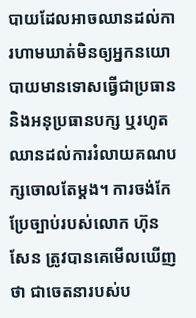បាយដែលអាចឈានដល់ការហាមឃាត់មិនឲ្យអ្នកនយោបាយមានទោសធ្វើជាប្រធាន និងអនុប្រធានបក្ស ឬរហូតឈានដល់ការរំលាយគណបក្សចោលតែម្តង។ ការចង់កែប្រែច្បាប់របស់លោក ហ៊ុន សែន ត្រូវបានគេមើលឃើញថា ជាចេតនារបស់ប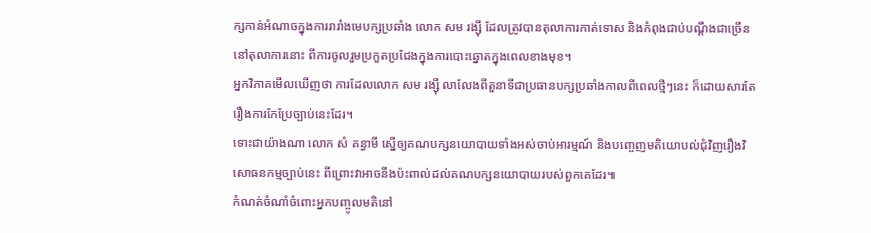ក្សកាន់អំណាចក្នុងការរារាំងមេបក្សប្រឆាំង លោក សម រង្ស៊ី ដែលត្រូវបានតុលាការកាត់ទោស និងកំពុងជាប់បណ្ដឹងជាច្រើននៅតុលាការនោះ ពីការចូលរួមប្រកួតប្រជែងក្នុងការបោះឆ្នោតក្នុងពេលខាងមុខ។
អ្នកវិភាគមើលឃើញថា ការដែលលោក សម រង្ស៊ី លាលែងពីតួនាទីជាប្រធានបក្សប្រឆាំងកាលពីពេលថ្មីៗនេះ ក៏ដោយសារតែរឿងការកែប្រែច្បាប់នេះដែរ។
ទោះជាយ៉ាងណា លោក សំ គន្ធាមី ស្នើឲ្យគណបក្សនយោបាយទាំងអស់ចាប់អារម្មណ៍ និងបញ្ចេញមតិយោបល់ជុំវិញរឿងវិសោធនកម្មច្បាប់នេះ ពីព្រោះវាអាចនឹងប៉ះពាល់ដល់គណបក្សនយោបាយរបស់ពួកគេដែរ៕
កំណត់ចំណាំចំពោះអ្នកបញ្ចូលមតិនៅ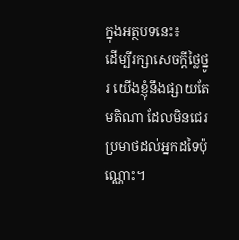ក្នុងអត្ថបទនេះ៖
ដើម្បីរក្សាសេចក្ដីថ្លៃថ្នូរ យើងខ្ញុំនឹងផ្សាយតែមតិណា ដែលមិនជេរប្រមាថដល់អ្នកដទៃប៉ុណ្ណោះ។